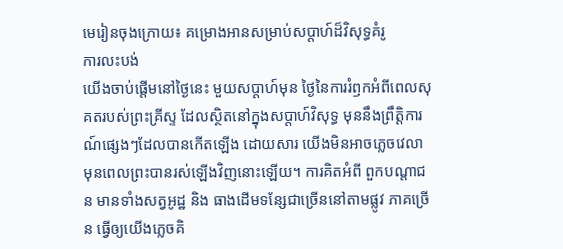មេរៀនចុងក្រោយ៖ គម្រោងអានសម្រាប់សប្ដាហ៍ដ៏វិសុទ្ធគំរូ
ការលះបង់
យើងចាប់ផ្ដើមនៅថ្ងៃនេះ មួយសប្ដាហ៍មុន ថ្ងៃនៃការរំឭកអំពីពេលសុគតរបស់ព្រះគ្រីស្ទ ដែលស្ថិតនៅក្នុងសប្ដាហ៍វិសុទ្ធ មុននឹងព្រឹត្ដិការណ៍ផ្សេងៗដែលបានកើតឡើង ដោយសារ យើងមិនអាចភ្លេចវេលា មុនពេលព្រះបានរស់ឡើងវិញនោះឡើយ។ ការគិតអំពី ពួកបណ្ដាជន មានទាំងសត្វអូដ្ឋ និង ធាងដើមទន្សែជាច្រើននៅតាមផ្លូវ ភាគច្រើន ធ្វើឲ្យយើងភ្លេចគិ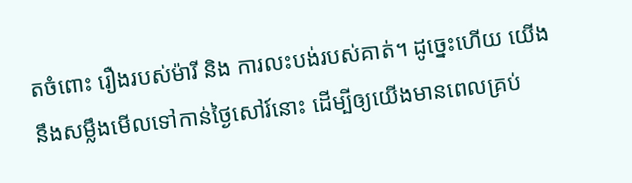តចំពោះ រឿងរបស់ម៉ារី និង ការលះបង់របស់គាត់។ ដូច្នេះហើយ យើងនឹងសម្លឹងមើលទៅកាន់ថ្ងៃសៅរ៍នោះ ដើម្បីឲ្យយើងមានពេលគ្រប់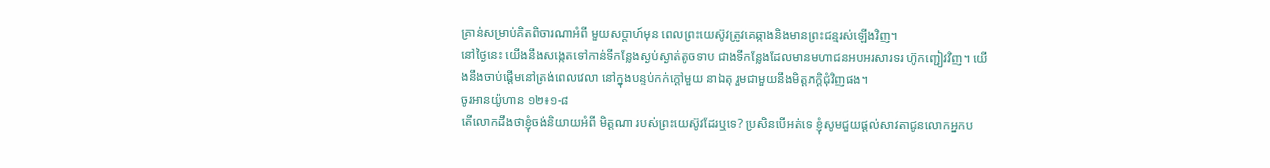គ្រាន់សម្រាប់គិតពិចារណាអំពី មួយសប្ដាហ៍មុន ពេលព្រះយេស៊ូវត្រូវគេឆ្កាងនិងមានព្រះជន្មរស់ឡើងវិញ។
នៅថ្ងៃនេះ យើងនឹងសង្កេតទៅកាន់ទីកន្លែងស្ងប់ស្ងាត់តូចទាប ជាងទីកន្លែងដែលមានមហាជនអបអរសារទរ ហ៊ូកញ្ជៀវវិញ។ យើងនឹងចាប់ផ្ដើមនៅត្រង់ពេលវេលា នៅក្នុងបន្ទប់កក់ក្ដៅមួយ នាឯតុ រួមជាមួយនឹងមិត្ដភក្ដិជុំវិញផង។
ចូរអានយ៉ូហាន ១២៖១-៨
តើលោកដឹងថាខ្ញុំចង់និយាយអំពី មិត្ដណា របស់ព្រះយេស៊ូវដែរឬទេ? ប្រសិនបើអត់ទេ ខ្ញុំសូមជួយផ្ដល់សាវតាជូនលោកអ្នកប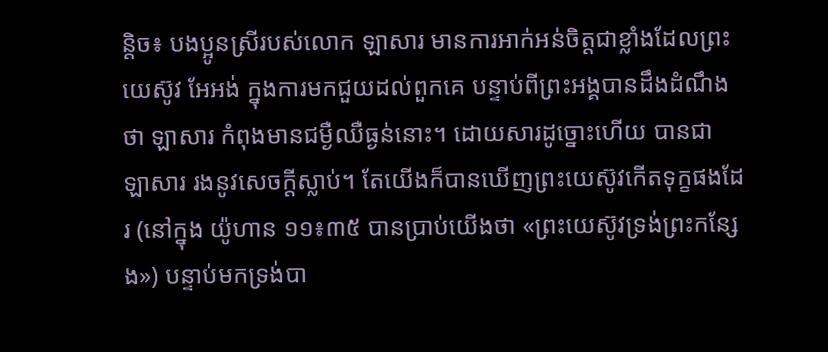ន្តិច៖ បងប្អូនស្រីរបស់លោក ឡាសារ មានការអាក់អន់ចិត្ដជាខ្លាំងដែលព្រះយេស៊ូវ អែអង់ ក្នុងការមកជួយដល់ពួកគេ បន្ទាប់ពីព្រះអង្គបានដឹងដំណឹងថា ឡាសារ កំពុងមានជម្ងឺឈឺធ្ងន់នោះ។ ដោយសារដូច្នោះហើយ បានជា ឡាសារ រងនូវសេចក្ដីស្លាប់។ តែយើងក៏បានឃើញព្រះយេស៊ូវកើតទុក្ខផងដែរ (នៅក្នុង យ៉ូហាន ១១៖៣៥ បានប្រាប់យើងថា «ព្រះយេស៊ូវទ្រង់ព្រះកន្សែង») បន្ទាប់មកទ្រង់បា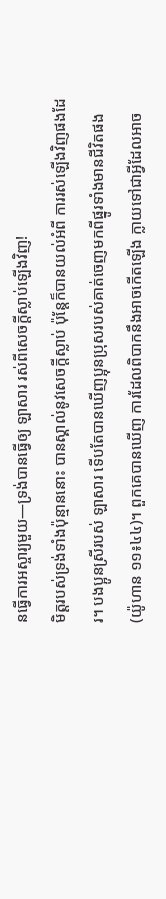នធ្វើការអស្ចារ្យមួយ—ទ្រង់បានធ្វើឲ្យ ឡាសារ រស់ពីសេចក្ដីស្លាប់ឡើងវិញ!
មិត្ដរបស់ទ្រង់ទាំងប៉ុន្មាននោះ បានស្គាល់នូវសេចក្ដីស្លាប់ ប៉ុន្តែក៏បានយល់អំពី ការរស់ឡើងវិញផងដែរ។ បងប្អូនស្រីរបស់ ឡាសារ ទើបតែបានឃើញប្អុនប្រុសរបស់គាត់ចេញមកពីផ្នូរទាំងមានជីវិតផង (យ៉ូហាន ១១៖៤៤)។ ពួកគេបានឃើញ ការដែលពិបាកនឹងអាចកើតឡើង ក្លាយទៅជាអ្វីដែលអាច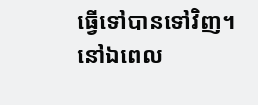ធ្វើទៅបានទៅវិញ។
នៅឯពេល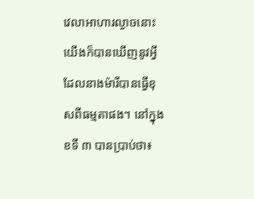វេលាអាហារល្ងាចនោះ យើងក៏បានឃើញនូវអ្វីដែលនាងម៉ារីបានធ្វើខុសពីធម្មតាផង។ នៅក្នុង ខទី ៣ បានប្រាប់ថា៖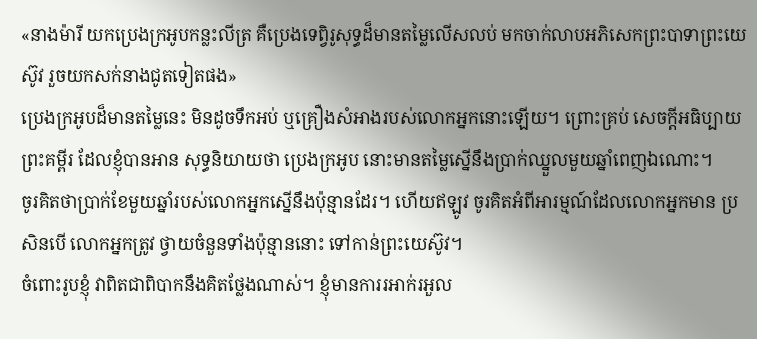«នាងម៉ារី យកប្រេងក្រអូបកន្លះលីត្រ គឺប្រេងទេព្វិរូសុទ្ធដ៏មានតម្លៃលើសលប់ មកចាក់លាបអភិសេកព្រះបាទាព្រះយេស៊ូវ រួចយកសក់នាងជូតទៀតផង»
ប្រេងក្រអូបដ៏មានតម្លៃនេះ មិនដូចទឹកអប់ ឬគ្រឿងសំអាងរបស់លោកអ្នកនោះឡើយ។ ព្រោះគ្រប់ សេចក្ដីអធិប្បាយព្រះគម្ពីរ ដែលខ្ញុំបានអាន សុទ្ធនិយាយថា ប្រេងក្រអូប នោះមានតម្លៃស្នើនឹងប្រាក់ឈ្នួលមួយឆ្នាំពេញឯណោះ។
ចូរគិតថាប្រាក់ខែមួយឆ្នាំរបស់លោកអ្នកស្នើនឹងប៉ុន្មានដែរ។ ហើយឥឡូវ ចូរគិតអំពីអារម្មណ៍ដែលលោកអ្នកមាន ប្រសិនបើ លោកអ្នកត្រូវ ថ្វាយចំនួនទាំងប៉ុន្មាននោះ ទៅកាន់ព្រះយេស៊ូវ។
ចំពោះរូបខ្ញុំ វាពិតជាពិបាកនឹងគិតថ្លែងណាស់។ ខ្ញុំមានការរអាក់រអួល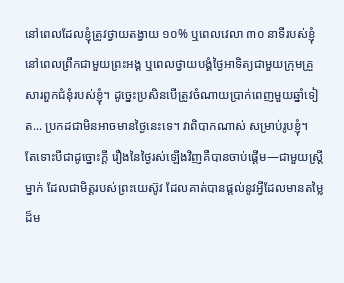នៅពេលដែលខ្ញុំត្រូវថ្វាយតង្វាយ ១០% ឬពេលវេលា ៣០ នាទីរបស់ខ្ញុំនៅពេលព្រឹកជាមួយព្រះអង្គ ឬពេលថ្វាយបង្គំថ្ងៃអាទិត្យជាមួយក្រុមគ្រួសារពួកជំនុំរបស់ខ្ញុំ។ ដូច្នេះប្រសិនបើត្រូវចំណាយប្រាក់ពេញមួយឆ្នាំទៀត... ប្រកដជាមិនអាចមានថ្ងៃនេះទេ។ វាពិបាកណាស់ សម្រាប់រូបខ្ញុំ។
តែទោះបីជាដូច្នោះក្ដី រឿងនៃថ្ងៃរស់ឡើងវិញគឺបានចាប់ផ្ដើម—ជាមួយស្រ្ដីម្នាក់ ដែលជាមិត្ដរបស់ព្រះយេស៊ូវ ដែលគាត់បានផ្ដល់នូវអ្វីដែលមានតម្លៃដ៏ម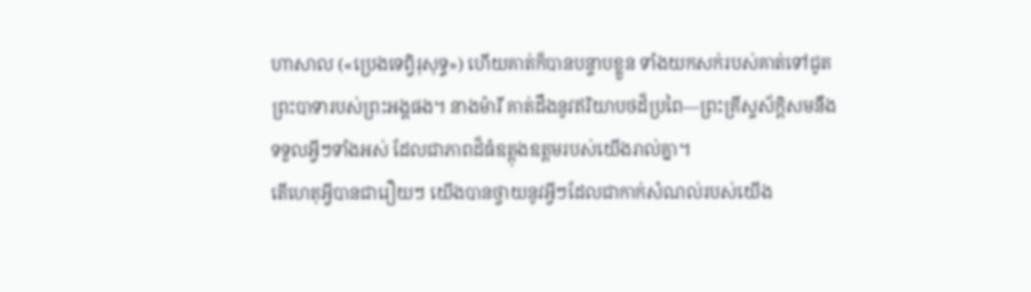ហាសាល («ប្រេងទេព្វិរុសុទ្ធ») ហើយគាត់ក៏បានបន្ទាបខ្លួន ទាំងយកសក់របស់គាត់ទៅជូតព្រះបាទារបស់ព្រះអង្គផង។ នាងម៉ារី គាត់ដឹងនូវឥរិយាបថដ៏ប្រពៃ—ព្រះគ្រីស្ទស័ក្ដិសមនឹងទទួលអ្វីៗទាំងអស់ ដែលជាភាពដ៏ធំឧត្ដុងឧត្ដមរបស់យើងរាល់គ្នា។
តើហេតុអ្វីបានជារឿយៗ យើងបានថ្វាយនូវអ្វីៗដែលជាកាក់សំណល់របស់យើង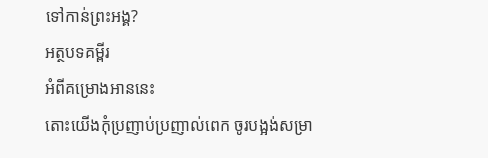ទៅកាន់ព្រះអង្គ?
អត្ថបទគម្ពីរ
អំពីគម្រោងអាននេះ
តោះយើងកុំប្រញាប់ប្រញាល់ពេក ចូរបង្អង់សម្រា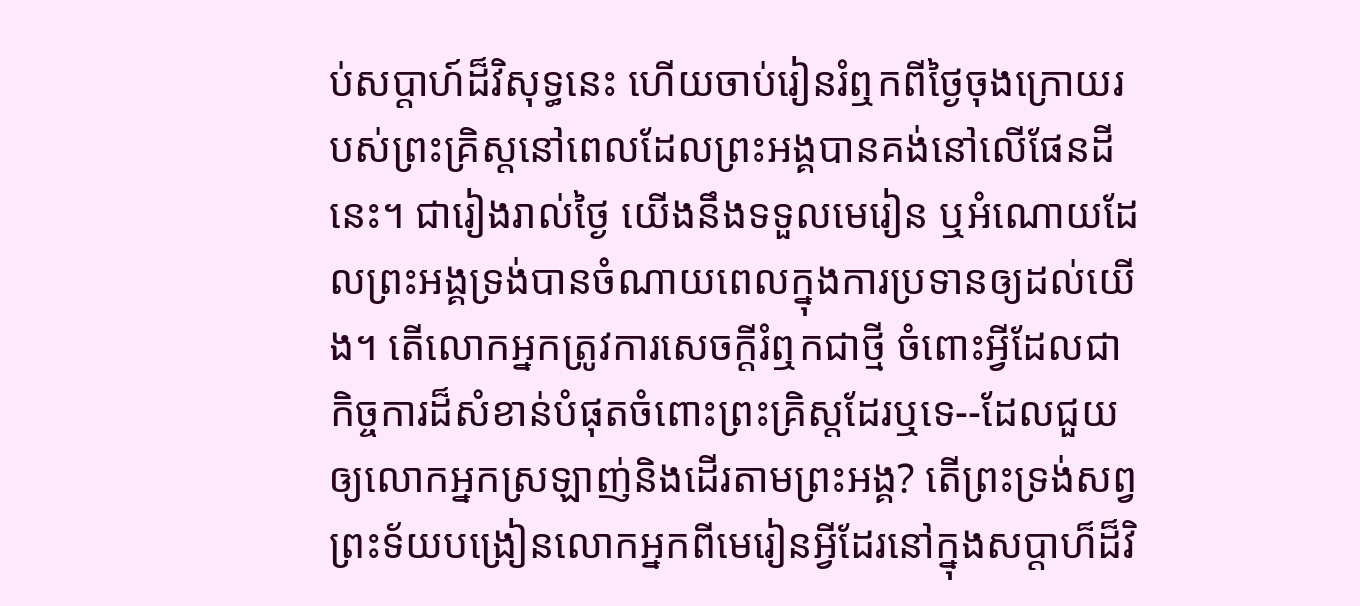ប់សប្ដាហ៍ដ៏វិសុទ្ធនេះ ហើយចាប់រៀនរំឮកពីថ្ងៃចុងក្រោយរបស់ព្រះគ្រិស្តនៅពេលដែលព្រះអង្គបានគង់នៅលើផែនដីនេះ។ ជារៀងរាល់ថ្ងៃ យើងនឹងទទួលមេរៀន ឬអំណោយដែលព្រះអង្គទ្រង់បានចំណាយពេលក្នុងការប្រទានឲ្យដល់យើង។ តើលោកអ្នកត្រូវការសេចក្ដីរំឮកជាថ្មី ចំពោះអ្វីដែលជាកិច្ចការដ៏សំខាន់បំផុតចំពោះព្រះគ្រិស្តដែរឬទេ--ដែលជួយឲ្យលោកអ្នកស្រឡាញ់និងដើរតាមព្រះអង្គ? តើព្រះទ្រង់សព្វព្រះទ័យបង្រៀនលោកអ្នកពីមេរៀនអ្វីដែរនៅក្នុងសប្ដាហ៏ដ៏វិ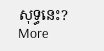សុទ្ធនេះ?
More